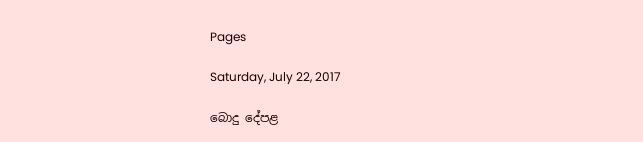Pages

Saturday, July 22, 2017

බොදු දේපළ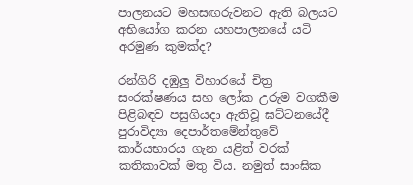පාලනයට මහසඟරුවනට ඇති බලයට අභියෝග කරන යහපාලනයේ යටි අරමුණ කුමක්ද?

රන්ගිරි දඹුලු විහාරයේ චිත්‍ර සංරක්‌ෂණය සහ ලෝක උරුම වගකීම පිළිබඳව පසුගියදා ඇතිවූ ඝට්‌ටනයේදී පුරාවිද්‍යා දෙපාර්තමේන්තුවේ කාර්යභාරය ගැන යළිත් වරක්‌ කතිකාවක්‌ මතු විය. නමුත් සාංඝික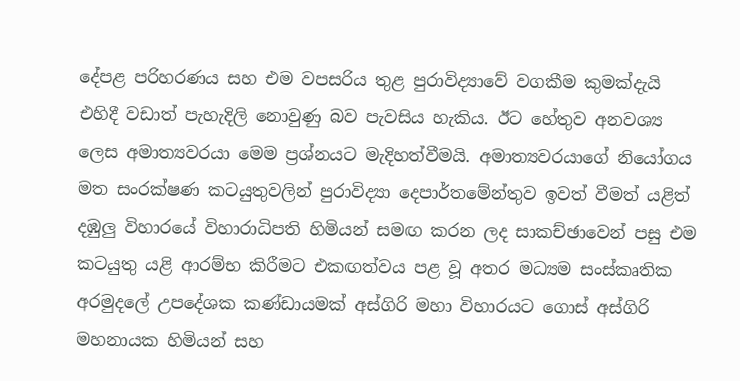දේපළ පරිහරණය සහ එම වපසරිය තුළ පුරාවිද්‍යාවේ වගකීම කුමක්‌දැයි එහිදී වඩාත් පැහැදිලි නොවුණු බව පැවසිය හැකිය. ඊට හේතුව අනවශ්‍ය ලෙස අමාත්‍යවරයා මෙම ප්‍රශ්නයට මැදිහත්වීමයි. අමාත්‍යවරයාගේ නියෝගය මත සංරක්‌ෂණ කටයුතුවලින් පුරාවිද්‍යා දෙපාර්තමේන්තුව ඉවත් වීමත් යළිත් දඹුලු විහාරයේ විහාරාධිපති හිමියන් සමඟ කරන ලද සාකච්ඡාවෙන් පසු එම කටයුතු යළි ආරම්භ කිරීමට එකඟත්වය පළ වූ අතර මධ්‍යම සංස්‌කෘතික අරමුදලේ උපදේශක කණ්‌ඩායමක්‌ අස්‌ගිරි මහා විහාරයට ගොස්‌ අස්‌ගිරි මහනායක හිමියන් සහ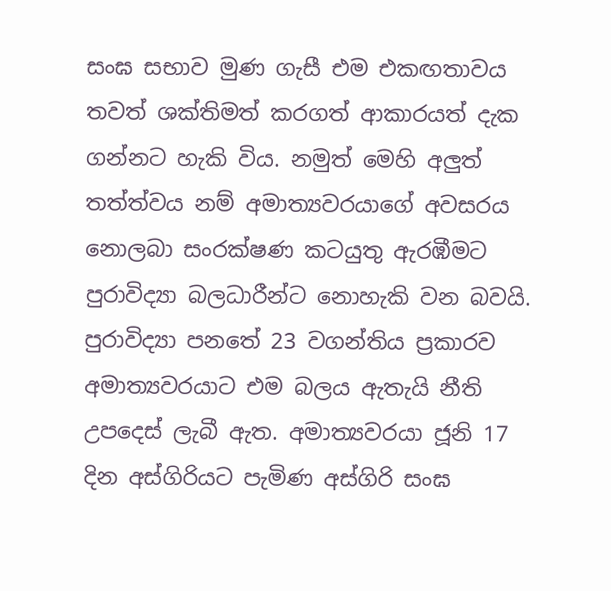සංඝ සභාව මුණ ගැසී එම එකඟතාවය තවත් ශක්‌තිමත් කරගත් ආකාරයත් දැක ගන්නට හැකි විය. නමුත් මෙහි අලුත් තත්ත්වය නම් අමාත්‍යවරයාගේ අවසරය නොලබා සංරක්‌ෂණ කටයුතු ඇරඹීමට පුරාවිද්‍යා බලධාරීන්ට නොහැකි වන බවයි. පුරාවිද්‍යා පනතේ 23 වගන්තිය ප්‍රකාරව අමාත්‍යවරයාට එම බලය ඇතැයි නීති උපදෙස්‌ ලැබී ඇත. අමාත්‍යවරයා ජූනි 17 දින අස්‌ගිරියට පැමිණ අස්‌ගිරි සංඝ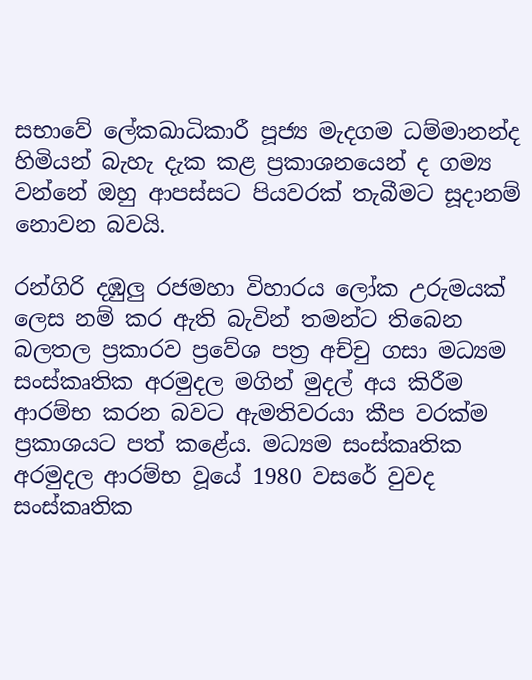සභාවේ ලේකඛාධිකාරී පූජ්‍ය මැදගම ධම්මානන්ද හිමියන් බැහැ දැක කළ ප්‍රකාශනයෙන් ද ගම්‍ය වන්නේ ඔහු ආපස්‌සට පියවරක්‌ තැබීමට සූදානම් නොවන බවයි.

රන්ගිරි දඹුලු රජමහා විහාරය ලෝක උරුමයක්‌ ලෙස නම් කර ඇති බැවින් තමන්ට තිබෙන බලතල ප්‍රකාරව ප්‍රවේශ පත්‍ර අච්චු ගසා මධ්‍යම සංස්‌කෘතික අරමුදල මගින් මුදල් අය කිරීම ආරම්භ කරන බවට ඇමතිවරයා කීප වරක්‌ම ප්‍රකාශයට පත් කළේය. මධ්‍යම සංස්‌කෘතික අරමුදල ආරම්භ වූයේ 1980 වසරේ වුවද සංස්‌කෘතික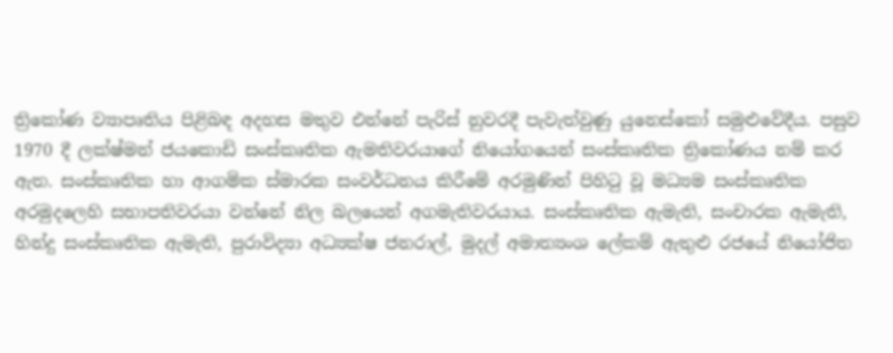ත්‍රිකෝණ ව්‍යාපෘතිය පිළිබඳ අදහස මතුව එන්නේ පැරිස්‌ නුවරදී පැවැත්වුණු යුනෙස්‌කෝ සමුළුවේදීය. පසුව 1970 දී ලක්‌ෂ්මන් ජයකොඩි සංස්‌කෘතික ඇමතිවරයාගේ නියෝගයෙන් සංස්‌කෘතික ත්‍රිකෝණය නම් කර ඇත. සංස්‌කෘතික හා ආගමික ස්‌මාරක සංවර්ධනය කිරීමේ අරමුණින් පිහිටු වූ මධ්‍යම සංස්‌කෘතික අරමුදලෙහි සභාපතිවරයා වන්නේ නිල බලයෙන් අගමැතිවරයාය. සංස්‌කෘතික ඇමැති, සංචාරක ඇමැති, හින්දු සංස්‌කෘතික ඇමැති, පුරාවිද්‍යා අධ්‍යක්‌ෂ ජනරාල්, මුදල් අමාත්‍යංශ ලේකම් ඇතුළු රජයේ නියෝජිත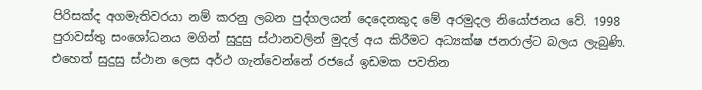පිරිසක්‌ද අගමැතිවරයා නම් කරනු ලබන පුද්ගලයන් දෙදෙනකුද මේ අරමුදල නියෝජනය වේ. 1998 පුරාවස්‌තු සංශෝධනය මගින් සුදුසු ස්‌ථානවලින් මුදල් අය කිරීමට අධ්‍යක්‌ෂ ජනරාල්ට බලය ලැබුණි. එහෙත් සුදුසු ස්‌ථාන ලෙස අර්ථ ගැන්වෙන්නේ රජයේ ඉඩමක පවතින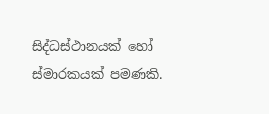සිද්ධස්‌ථානයක්‌ හෝ ස්‌මාරකයක්‌ පමණකි.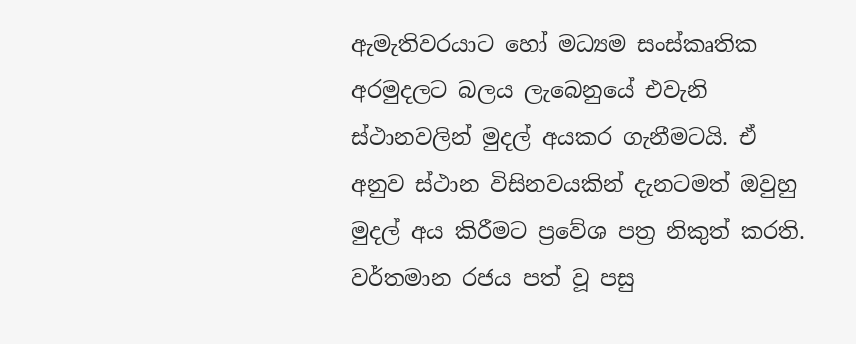ඇමැතිවරයාට හෝ මධ්‍යම සංස්‌කෘතික අරමුදලට බලය ලැබෙනුයේ එවැනි ස්‌ථානවලින් මුදල් අයකර ගැනීමටයි. ඒ අනුව ස්‌ථාන විසිනවයකින් දැනටමත් ඔවුහු මුදල් අය කිරීමට ප්‍රවේශ පත්‍ර නිකුත් කරති. වර්තමාන රජය පත් වූ පසු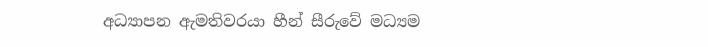අධ්‍යාපන ඇමතිවරයා හීන් සීරුවේ මධ්‍යම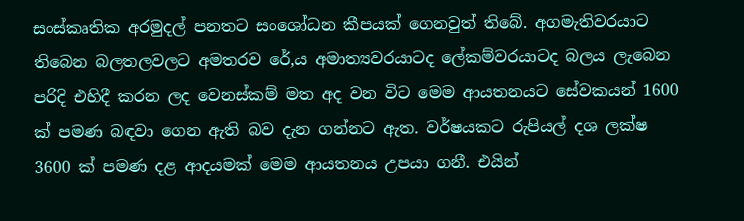සංස්‌කෘතික අරමුදල් පනතට සංශෝධන කීපයක්‌ ගෙනවුත් තිබේ. අගමැතිවරයාට තිබෙන බලතලවලට අමතරව රේ‚ය අමාත්‍යවරයාටද ලේකම්වරයාටද බලය ලැබෙන පරිදි එහිදී කරන ලද වෙනස්‌කම් මත අද වන විට මෙම ආයතනයට සේවකයන් 1600 ක්‌ පමණ බඳවා ගෙන ඇති බව දැන ගන්නට ඇත. වර්ෂයකට රුපියල් දශ ලක්‌ෂ 3600 ක්‌ පමණ දළ ආදයමක්‌ මෙම ආයතනය උපයා ගනී. එයින්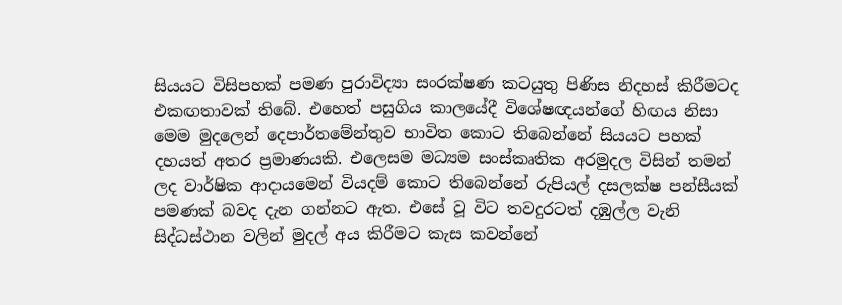සියයට විසිපහක්‌ පමණ පුරාවිද්‍යා සංරක්‌ෂණ කටයුතු පිණිස නිදහස්‌ කිරීමටද එකඟතාවක්‌ තිබේ. එහෙත් පසුගිය කාලයේදී විශේෂඥයන්ගේ හිඟය නිසා මෙම මුදලෙන් දෙපාර්තමේන්තුව භාවිත කොට තිබෙන්නේ සියයට පහක්‌ දහයත් අතර ප්‍රමාණයකි. එලෙසම මධ්‍යම සංස්‌කෘතික අරමුදල විසින් තමන් ලද වාර්ෂික ආදායමෙන් වියදම් කොට තිබෙන්නේ රුපියල් දසලක්‌ෂ පන්සීයක්‌ පමණක්‌ බවද දැන ගන්නට ඇත. එසේ වූ විට තවදුරටත් දඹුල්ල වැනි සිද්ධස්‌ථාන වලින් මුදල් අය කිරීමට කැස කවන්නේ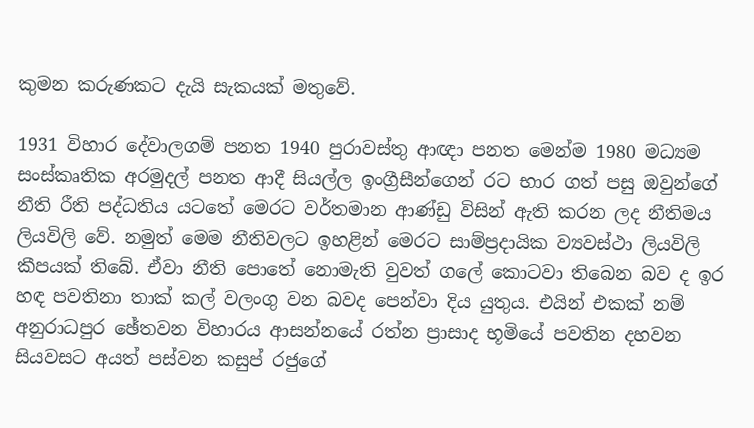කුමන කරුණකට දැයි සැකයක්‌ මතුවේ.

1931 විහාර දේවාලගම් පනත 1940 පුරාවස්‌තු ආඥා පනත මෙන්ම 1980 මධ්‍යම සංස්‌කෘතික අරමුදල් පනත ආදී සියල්ල ඉංග්‍රීසීන්ගෙන් රට භාර ගත් පසු ඔවුන්ගේ නීති රීති පද්ධතිය යටතේ මෙරට වර්තමාන ආණ්‌ඩු විසින් ඇති කරන ලද නීතිමය ලියවිලි වේ. නමුත් මෙම නීතිවලට ඉහළින් මෙරට සාම්ප්‍රදායික ව්‍යවස්‌ථා ලියවිලි කීපයක්‌ තිබේ. ඒවා නීති පොතේ නොමැති වුවත් ගලේ කොටවා තිබෙන බව ද ඉර හඳ පවතිනා තාක්‌ කල් වලංගු වන බවද පෙන්වා දිය යුතුය. එයින් එකක්‌ නම් අනුරාධපුර ඡේතවන විහාරය ආසන්නයේ රත්න ප්‍රාසාද භූමියේ පවතින දහවන සියවසට අයත් පස්‌වන කසුප් රජුගේ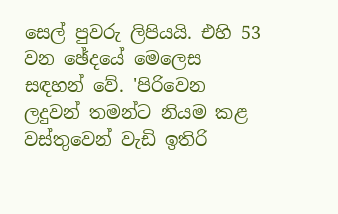සෙල් පුවරු ලිපියයි. එහි 53 වන ඡේදයේ මෙලෙස සඳහන් වේ. 'පිරිවෙන ලදුවන් තමන්ට නියම කළ වස්‌තුවෙන් වැඩි ඉතිරි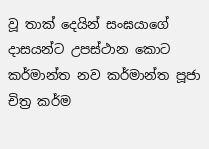වූ තාක්‌ දෙයින් සංඝයාගේ දාසයන්ට උපස්‌ථාන කොට කර්මාන්ත නව කර්මාන්ත පූජා චිත්‍ර කර්ම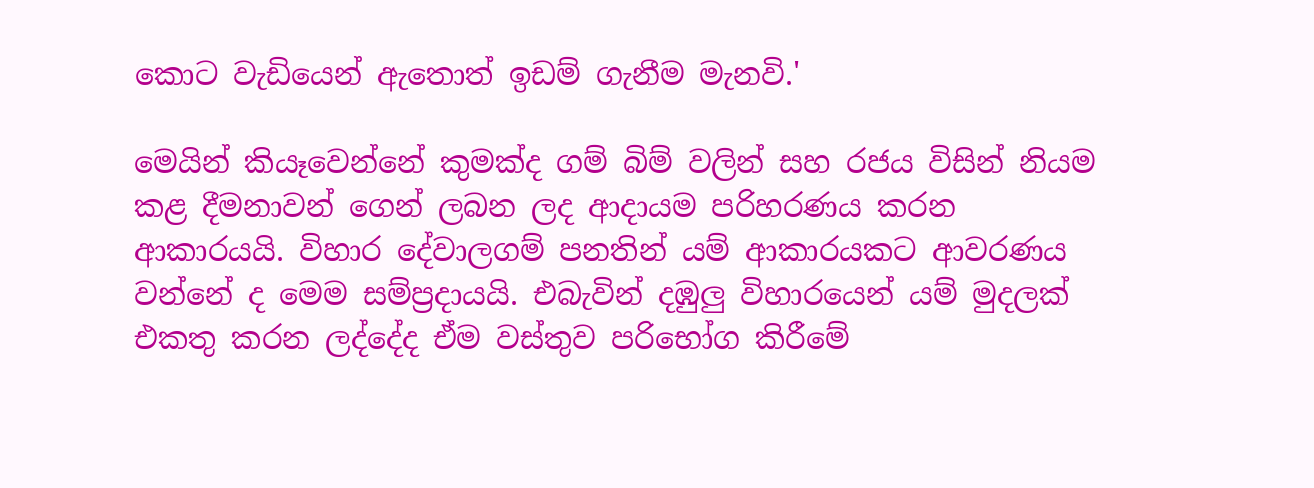කොට වැඩියෙන් ඇතොත් ඉඩම් ගැනීම මැනවි.'

මෙයින් කියෑවෙන්නේ කුමක්‌ද ගම් බිම් වලින් සහ රජය විසින් නියම කළ දීමනාවන් ගෙන් ලබන ලද ආදායම පරිහරණය කරන ආකාරයයි. විහාර දේවාලගම් පනතින් යම් ආකාරයකට ආවරණය වන්නේ ද මෙම සම්ප්‍රදායයි. එබැවින් දඹුලු විහාරයෙන් යම් මුදලක්‌ එකතු කරන ලද්දේද ඒම වස්‌තුව පරිභෝග කිරීමේ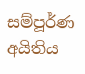සම්පූර්ණ අයිතිය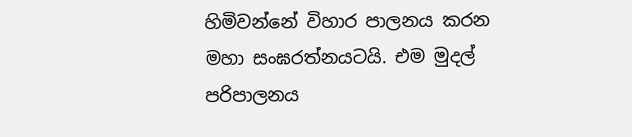හිමිවන්නේ විහාර පාලනය කරන මහා සංඝරත්නයටයි. එම මුදල් පරිපාලනය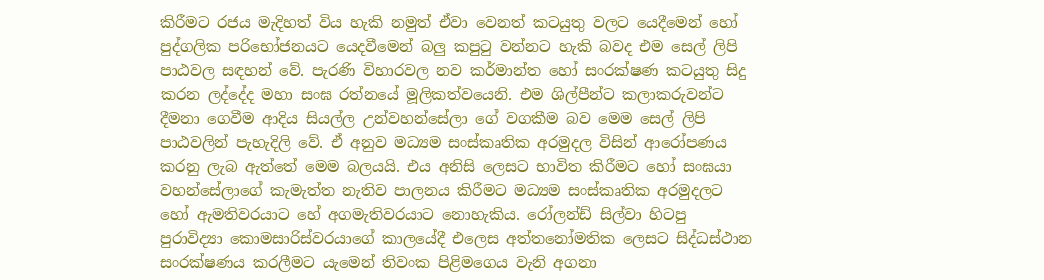කිරීමට රජය මැදිහත් විය හැකි නමුත් ඒවා වෙනත් කටයුතු වලට යෙදීමෙන් හෝ පුද්ගලික පරිභෝජනයට යෙදවීමෙන් බලු කපුටු වන්නට හැකි බවද එම සෙල් ලිපි පාඨවල සඳහන් වේ. පැරණි විහාරවල නව කර්මාන්ත හෝ සංරක්‌ෂණ කටයුතු සිදු කරන ලද්දේද මහා සංඝ රත්නයේ මූලිකත්වයෙනි. එම ශිල්පීන්ට කලාකරුවන්ට දීමනා ගෙවීම ආදිය සියල්ල උන්වහන්සේලා ගේ වගකීම බව මෙම සෙල් ලිපි පාඨවලින් පැහැදිලි වේ. ඒ අනුව මධ්‍යම සංස්‌කෘතික අරමුදල විසින් ආරෝපණය කරනු ලැබ ඇත්තේ මෙම බලයයි. එය අනිසි ලෙසට භාවිත කිරීමට හෝ සංඝයා වහන්සේලාගේ කැමැත්ත නැතිව පාලනය කිරීමට මධ්‍යම සංස්‌කෘතික අරමුදලට හෝ ඇමතිවරයාට හේ අගමැතිවරයාට නොහැකිය. රෝලන්ඩ් සිල්වා හිටපු පුරාවිද්‍යා කොමසාරිස්‌වරයාගේ කාලයේදී එලෙස අත්තනෝමතික ලෙසට සිද්ධස්‌ථාන සංරක්‌ෂණය කරලීමට යැමෙන් තිවංක පිළිමගෙය වැනි අගනා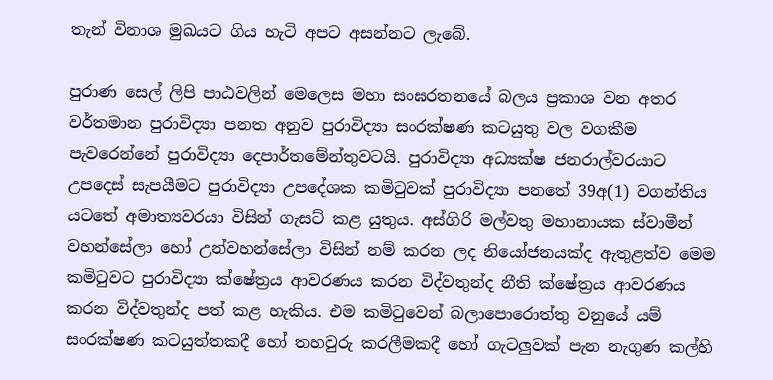තැන් විනාශ මුඛයට ගිය හැටි අපට අසන්නට ලැබේ.

පුරාණ සෙල් ලිපි පාඨවලින් මෙලෙස මහා සංඝරතනයේ බලය ප්‍රකාශ වන අතර වර්තමාන පුරාවිද්‍යා පනත අනුව පුරාවිද්‍යා සංරක්‌ෂණ කටයුතු වල වගකීම පැවරෙන්නේ පුරාවිද්‍යා දෙපාර්තමේන්තුවටයි. පුරාවිද්‍යා අධ්‍යක්‌ෂ ජනරාල්වරයාට උපදෙස්‌ සැපයීමට පුරාවිද්‍යා උපදේශක කමිටුවක්‌ පුරාවිද්‍යා පනතේ 39අ(1) වගන්තිය යටතේ අමාත්‍යවරයා විසින් ගැසට්‌ කළ යුතුය. අස්‌ගිරි මල්වතු මහානායක ස්‌වාමීන් වහන්සේලා හෝ උන්වහන්සේලා විසින් නම් කරන ලද නියෝජනයක්‌ද ඇතුළත්ව මෙම කමිටුවට පුරාවිද්‍යා ක්‌ෂේත්‍රය ආවරණය කරන විද්වතුන්ද නීති ක්‌ෂේත්‍රය ආවරණය කරන විද්වතුන්ද පත් කළ හැකිය. එම කමිටුවෙන් බලාපොරොත්තු වනුයේ යම් සංරක්‌ෂණ කටයුත්තකදී හෝ තහවුරු කරලීමකදී හෝ ගැටලුවක්‌ පැන නැගුණ කල්හි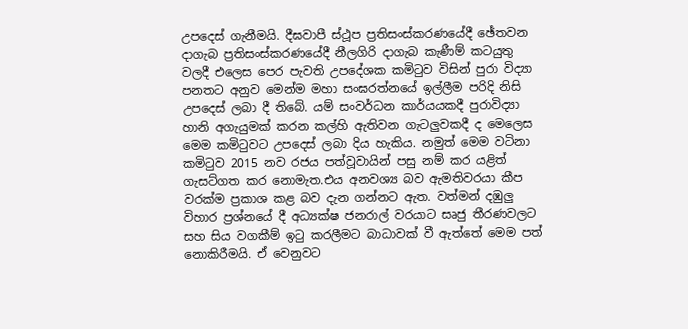උපදෙස්‌ ගැනීමයි. දීඝවාපී ස්‌ථූප ප්‍රතිසංස්‌කරණයේදී ඡේතවන දාගැබ ප්‍රතිසංස්‌කරණයේදී නීලගිරි දාගැබ කැණීම් කටයුතු වලදී එලෙස පෙර පැවති උපදේශක කමිටුව විසින් පුරා විද්‍යා පනතට අනුව මෙන්ම මහා සංඝරත්නයේ ඉල්ලීම පරිදි නිසි උපදෙස්‌ ලබා දී තිබේ. යම් සංවර්ධන කාර්යයකදී පුරාවිද්‍යා හානි අගැයුමක්‌ කරන කල්හි ඇතිවන ගැටලුවකදී ද මෙලෙස මෙම කමිටුවට උපදෙස්‌ ලබා දිය හැකිය. නමුත් මෙම වටිනා කමිටුව 2015 නව රජය පත්වූවායින් පසු නම් කර යළිත් ගැසට්‌ගත කර නොමැත.එය අනවශ්‍ය බව ඇමතිවරයා කීප වරක්‌ම ප්‍රකාශ කළ බව දැන ගන්නට ඇත. වත්මන් දඹුලු විහාර ප්‍රශ්නයේ දී අධ්‍යක්‌ෂ ජනරාල් වරයාට සෘජු තීරණවලට සහ සිය වගකීම් ඉටු කරලීමට බාධාවක්‌ වී ඇත්තේ මෙම පත් නොකිරීමයි. ඒ වෙනුවට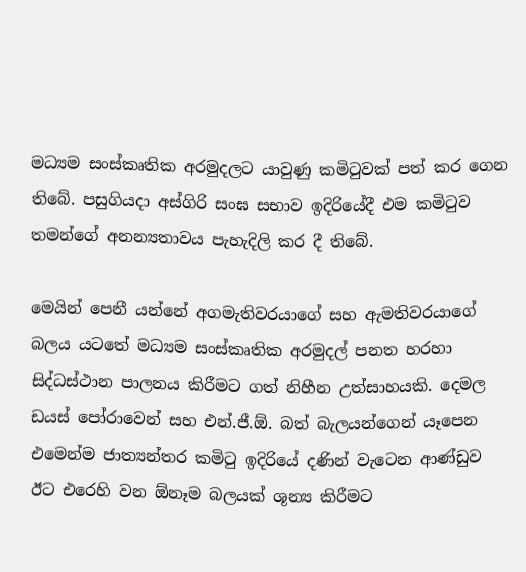මධ්‍යම සංස්‌කෘතික අරමුදලට යාවුණු කමිටුවක්‌ පත් කර ගෙන තිබේ. පසුගියදා අස්‌ගිරි සංඝ සභාව ඉදිරියේදී එම කමිටුව තමන්ගේ අනන්‍යතාවය පැහැදිලි කර දී තිබේ.

මෙයින් පෙනී යන්නේ අගමැතිවරයාගේ සහ ඇමතිවරයාගේ බලය යටතේ මධ්‍යම සංස්‌කෘතික අරමුදල් පනත හරහා සිද්ධස්‌ථාන පාලනය කිරීමට ගත් නිහීන උත්සාහයකි. දෙමල ඩයස්‌ පෝරාවෙන් සහ එන්.ජී.ඕ. බත් බැලයන්ගෙන් යෑපෙන එමෙන්ම ජාත්‍යන්තර කමිටු ඉදිරියේ දණින් වැටෙන ආණ්‌ඩුව ඊට එරෙහි වන ඕනෑම බලයක්‌ ශූන්‍ය කිරීමට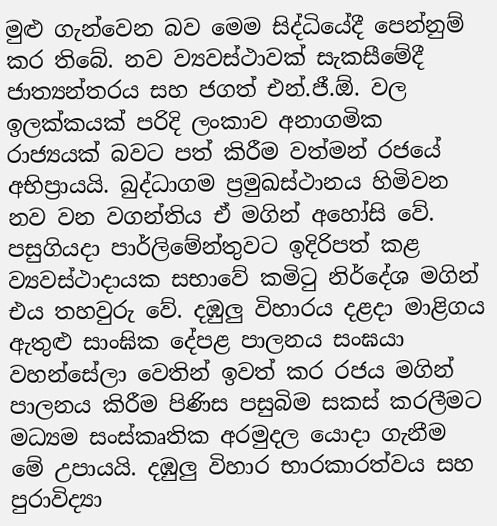මුළු ගැන්වෙන බව මෙම සිද්ධියේදී පෙන්නුම් කර තිබේ. නව ව්‍යවස්‌ථාවක්‌ සැකසීමේදී ජාත්‍යන්තරය සහ ජගත් එන්.ජී.ඕ. වල ඉලක්‌කයක්‌ පරිදි ලංකාව අනාගමික රාජ්‍යයක්‌ බවට පත් කිරීම වත්මන් රජයේ අභිප්‍රායයි. බුද්ධාගම ප්‍රමුඛස්‌ථානය හිමිවන නව වන වගන්තිය ඒ මගින් අහෝසි වේ. පසුගියදා පාර්ලිමේන්තුවට ඉදිරිපත් කළ ව්‍යවස්‌ථාදායක සභාවේ කමිටු නිර්දේශ මගින් එය තහවුරු වේ. දඹුලු විහාරය දළදා මාළිගය ඇතුළු සාංඝික දේපළ පාලනය සංඝයා වහන්සේලා වෙතින් ඉවත් කර රජය මගින් පාලනය කිරීම පිණිස පසුබිම සකස්‌ කරලීමට මධ්‍යම සංස්‌කෘතික අරමුදල යොදා ගැනීම මේ උපායයි. දඹුලු විහාර භාරකාරත්වය සහ පුරාවිද්‍යා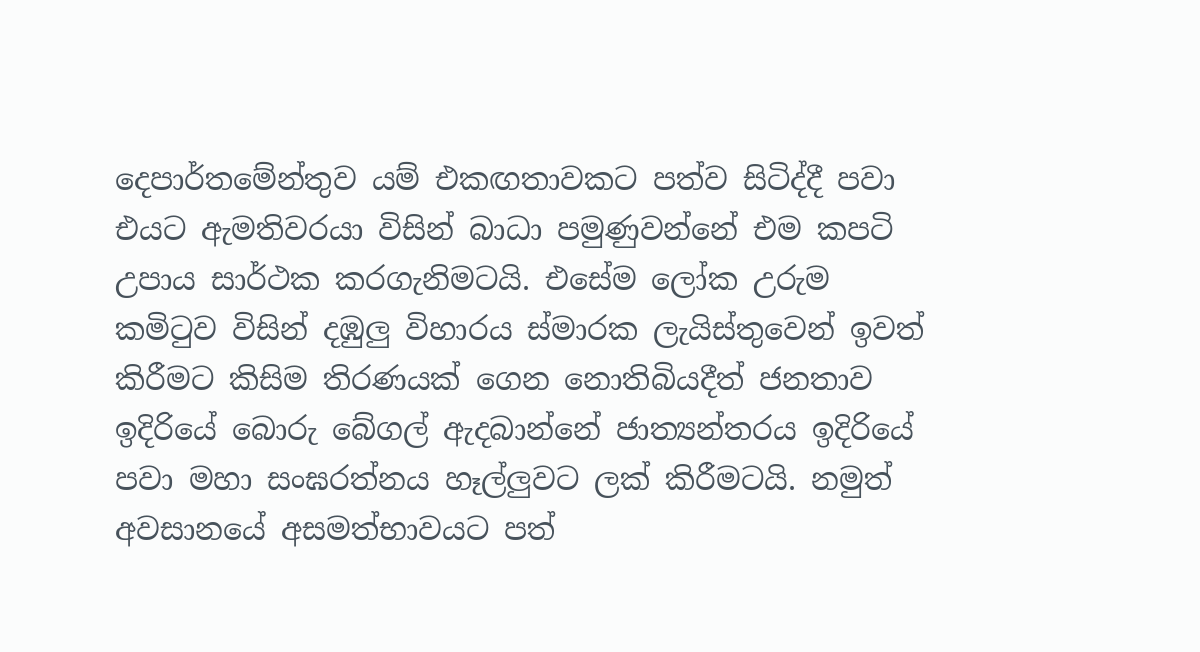දෙපාර්තමේන්තුව යම් එකඟතාවකට පත්ව සිටිද්දී පවා එයට ඇමතිවරයා විසින් බාධා පමුණුවන්නේ එම කපටි උපාය සාර්ථක කරගැනිමටයි. එසේම ලෝක උරුම කමිටුව විසින් දඹුලු විහාරය ස්‌මාරක ලැයිස්‌තුවෙන් ඉවත් කිරීමට කිසිම තිරණයක්‌ ගෙන නොතිබියදීත් ජනතාව ඉදිරියේ බොරු බේගල් ඇදබාන්නේ ජාත්‍යන්තරය ඉදිරියේ පවා මහා සංඝරත්නය හෑල්ලුවට ලක්‌ කිරීමටයි. නමුත් අවසානයේ අසමත්භාවයට පත්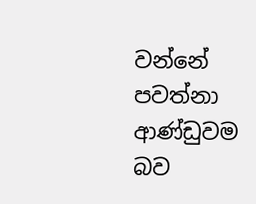වන්නේ පවත්නා ආණ්‌ඩුවම බව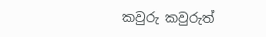කවුරු කවුරුත්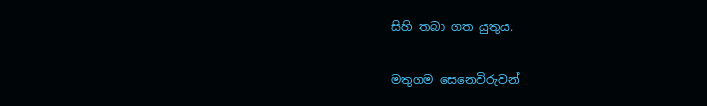සිහි තබා ගත යුතුය.

මතුගම සෙනෙවිරුවන්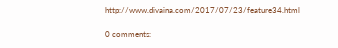http://www.divaina.com/2017/07/23/feature34.html

0 comments: